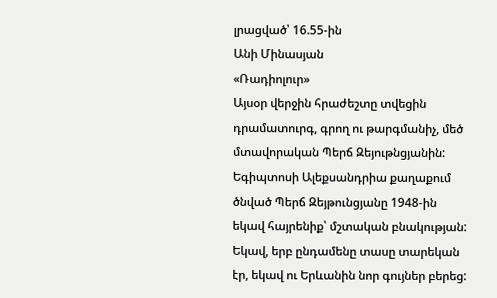լրացված՝ 16.55-ին
Անի Մինասյան
«Ռադիոլուր»
Այսօր վերջին հրաժեշտը տվեցին դրամատուրգ, գրող ու թարգմանիչ, մեծ մտավորական Պերճ Զեյութնցյանին:
Եգիպտոսի Ալեքսանդրիա քաղաքում ծնված Պերճ Զեյթունցյանը 1948-ին եկավ հայրենիք՝ մշտական բնակության: Եկավ, երբ ընդամենը տասը տարեկան էր, եկավ ու Երևանին նոր գույներ բերեց: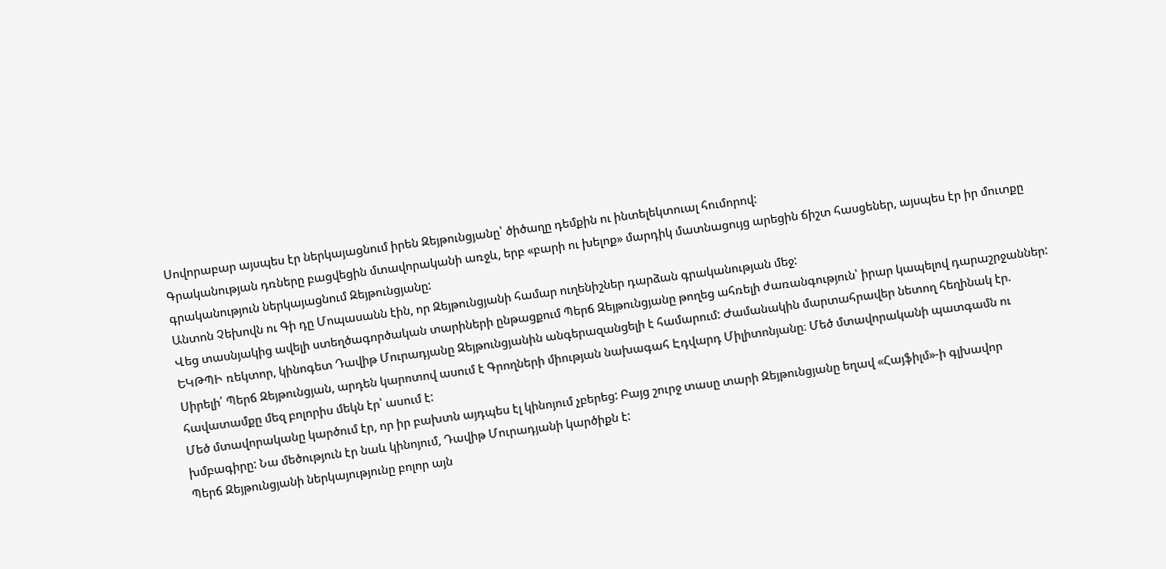Սովորաբար այսպես էր ներկայացնում իրեն Զեյթունցյանը՝ ծիծաղը դեմքին ու ինտելեկտուալ հումորով:
Գրականության դռները բացվեցին մտավորականի առջև, երբ «բարի ու խելոք» մարդիկ մատնացույց արեցին ճիշտ հասցեներ, այսպես էր իր մուտքը գրականություն ներկայացնում Զեյթունցյանը:
Անտոն Չեխովն ու Գի դը Մոպասանն էին, որ Զեյթունցյանի համար ուղենիշներ դարձան գրականության մեջ:
Վեց տասնյակից ավելի ստեղծագործական տարիների ընթացքում Պերճ Զեյթունցյանը թողեց ահռելի ժառանգություն՝ իրար կապելով դարաշրջաններ: ԵԿԹՊԻ ռեկտոր, կինոգետ Դավիթ Մուրադյանը Զեյթունցյանին անգերազանցելի է համարում: Ժամանակին մարտահրավեր նետող հեղինակ էր.
Սիրելի՛ Պերճ Զեյթունցյան, արդեն կարոտով ասում է Գրողների միության նախագահ Էդվարդ Միլիտոնյանը։ Մեծ մտավորականի պատգամն ու հավատամքը մեզ բոլորիս մեկն էր՝ ասում է:
Մեծ մտավորականը կարծում էր, որ իր բախտն այդպես էլ կինոյում չբերեց: Բայց շուրջ տասը տարի Զեյթունցյանը եղավ «Հայֆիլմ»-ի գլխավոր խմբագիրը: Նա մեծություն էր նաև կինոյում, Դավիթ Մուրադյանի կարծիքն է:
Պերճ Զեյթունցյանի ներկայությունը բոլոր այն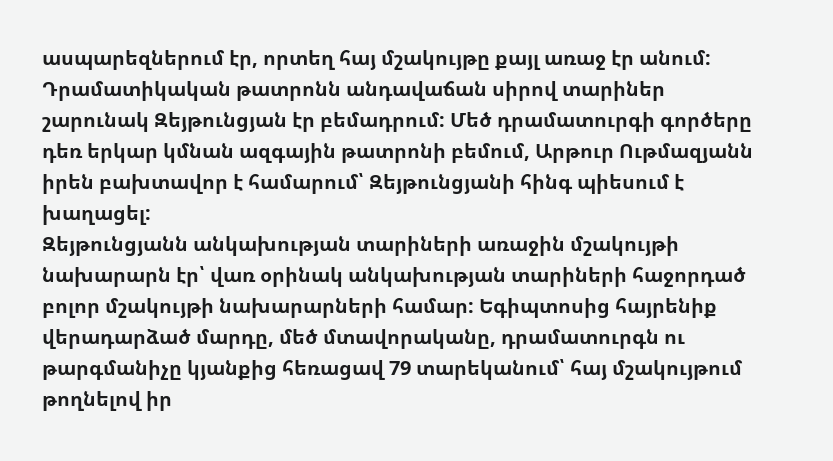ասպարեզներում էր, որտեղ հայ մշակույթը քայլ առաջ էր անում: Դրամատիկական թատրոնն անդավաճան սիրով տարիներ շարունակ Զեյթունցյան էր բեմադրում: Մեծ դրամատուրգի գործերը դեռ երկար կմնան ազգային թատրոնի բեմում, Արթուր Ութմազյանն իրեն բախտավոր է համարում՝ Զեյթունցյանի հինգ պիեսում է խաղացել:
Զեյթունցյանն անկախության տարիների առաջին մշակույթի նախարարն էր՝ վառ օրինակ անկախության տարիների հաջորդած բոլոր մշակույթի նախարարների համար: Եգիպտոսից հայրենիք վերադարձած մարդը, մեծ մտավորականը, դրամատուրգն ու թարգմանիչը կյանքից հեռացավ 79 տարեկանում՝ հայ մշակույթում թողնելով իր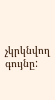չկրկնվող գույնը: